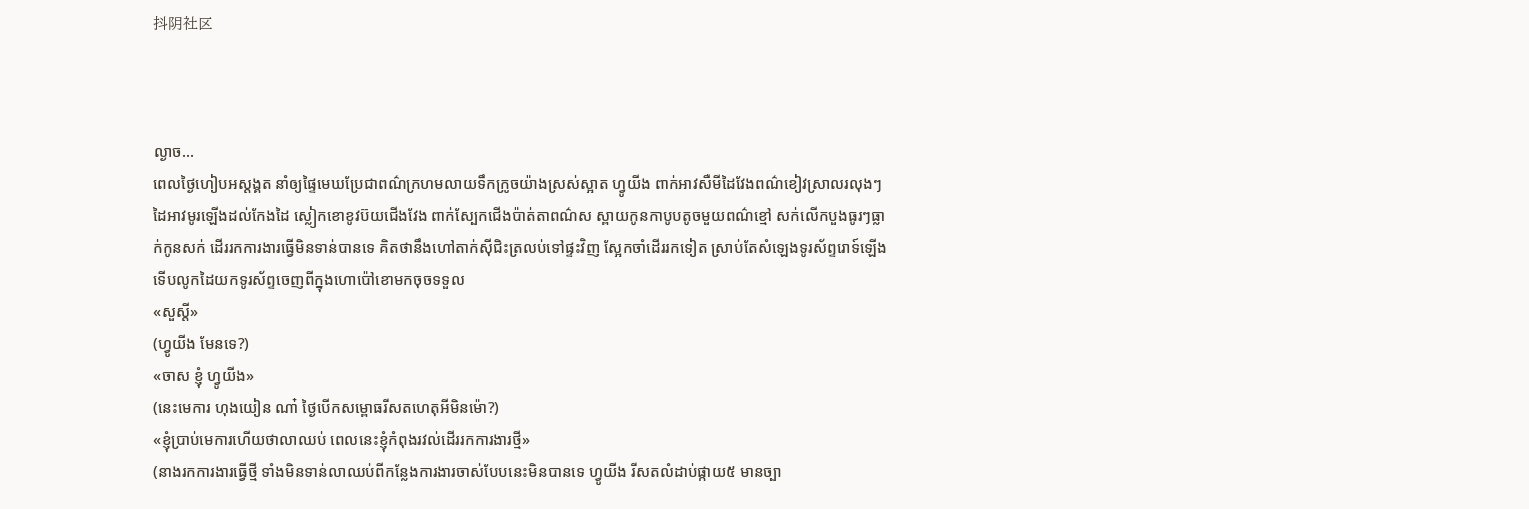抖阴社区



ល្ងាច...
ពេលថ្ងៃហៀបអស្ដង្គត នាំឲ្យផ្ទៃមេឃប្រែជាពណ៌ក្រហមលាយទឹកក្រូចយ៉ាងស្រស់ស្អាត ហ្វូយីង ពាក់អាវសឺមីដៃវែងពណ៌ខៀវស្រាលរលុងៗ ដៃអាវមូរឡើងដល់កែងដៃ ស្លៀកខោខូវប៊យជើងវែង ពាក់ស្បែកជើងប៉ាត់តាពណ៌ស ស្ពាយកូនកាបូបតូចមួយពណ៌ខ្មៅ សក់លើកបួងធូរៗធ្លាក់កូនសក់ ដើររកការងារធ្វើមិនទាន់បានទេ គិតថានឹងហៅតាក់ស៊ីជិះត្រលប់ទៅផ្ទះវិញ ស្អែកចាំដើររកទៀត ស្រាប់តែសំឡេងទូរស័ព្ទរោទ៍ឡើង ទើបលូកដៃយកទូរស័ព្ទចេញពីក្នុងហោប៉ៅខោមកចុចទទួល
«សួស្ដី»
(ហ្វូយីង មែនទេ?)
«ចាស ខ្ញុំ ហ្វូយីង»
(នេះមេការ ហុងយៀន ណា៎ ថ្ងៃបើកសម្ពោធរីសតហេតុអីមិនម៉ោ?)
«ខ្ញុំប្រាប់មេការហើយថាលាឈប់ ពេលនេះខ្ញុំកំពុងរវល់ដើររកការងារថ្មី»
(នាងរកការងារធ្វើថ្មី ទាំងមិនទាន់លាឈប់ពីកន្លែងការងារចាស់បែបនេះមិនបានទេ ហ្វូយីង រីសតលំដាប់ផ្កាយ៥ មានច្បា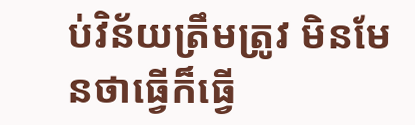ប់វិន័យត្រឹមត្រូវ មិនមែនថាធ្វើក៏ធ្វើ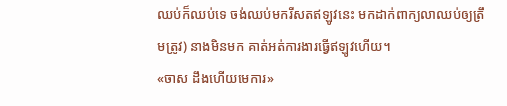ឈប់ក៏ឈប់ទេ ចង់ឈប់មករីសតឥឡូវនេះ មកដាក់ពាក្យលាឈប់ឲ្យត្រឹមត្រូវ) នាងមិនមក គាត់អត់ការងារធ្វើឥឡូវហើយ។
«ចាស ដឹងហើយមេការ»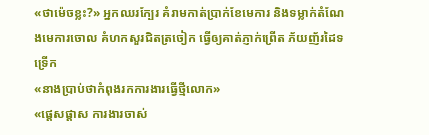«ថាម៉េចខ្លះ?» អ្នកឈរក្បែរ គំរាមកាត់ប្រាក់ខែមេការ និងទម្លាក់តំណែងមេការចោល គំហកសួរជិតត្រចៀក ធ្វើឲ្យគាត់ភ្ញាក់ព្រើត ភ័យញ័រដៃទទ្រើក
«នាងប្រាប់ថាកំពុងរកការងារធ្វើថ្មីលោក»
«ផ្ដេសផ្ដាស ការងារចាស់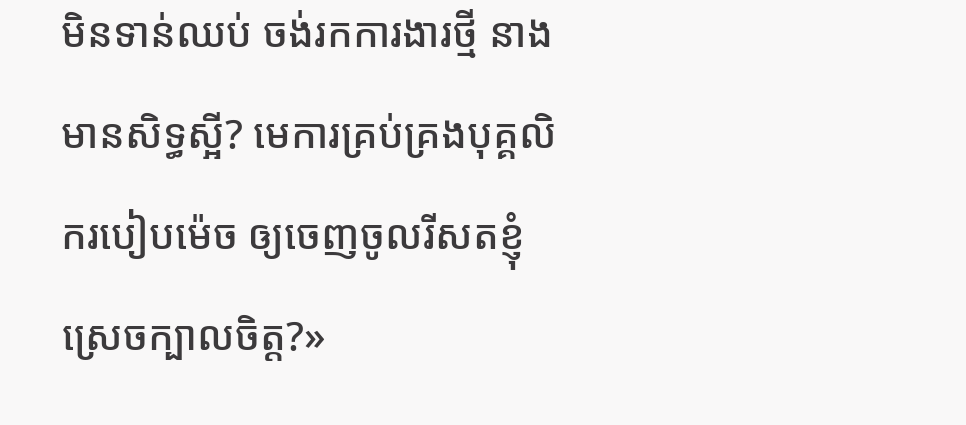មិនទាន់ឈប់ ចង់រកការងារថ្មី នាងមានសិទ្ធស្អី? មេការគ្រប់គ្រងបុគ្គលិករបៀបម៉េច ឲ្យចេញចូលរីសតខ្ញុំស្រេចក្បាលចិត្ត?»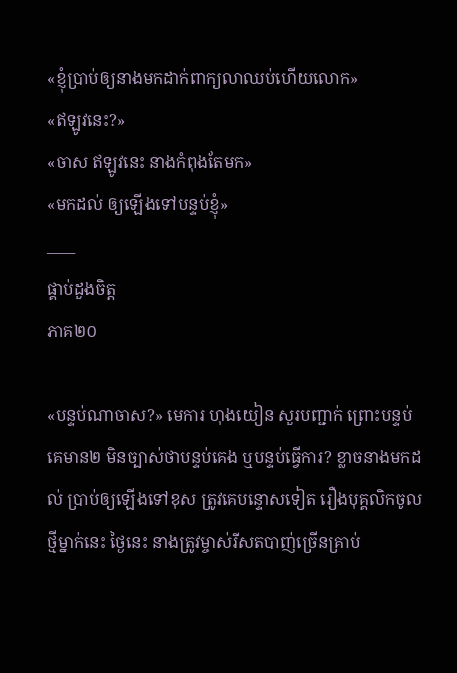«ខ្ញុំប្រាប់ឲ្យនាងមកដាក់ពាក្យលាឈប់ហើយលោក»
«ឥឡូវនេះ?»
«ចាស ឥឡូវនេះ នាងកំពុងតែមក»
«មកដល់ ឲ្យឡើងទៅបន្ទប់ខ្ញុំ»
____
ផ្គាប់ដួងចិត្ត
ភាគ២០

«បន្ទប់ណាចាស?» មេការ ហុងយៀន សួរបញ្ជាក់ ព្រោះបន្ទប់គេមាន២ មិនច្បាស់ថាបន្ទប់គេង ឬបន្ទប់ធ្វើការ? ខ្លាចនាងមកដល់ ប្រាប់ឲ្យឡើងទៅខុស ត្រូវគេបន្ទោសទៀត រឿងបុគ្គលិកចូលថ្មីម្នាក់នេះ ថ្ងៃនេះ នាងត្រូវម្ចាស់រីសតបាញ់ច្រើនគ្រាប់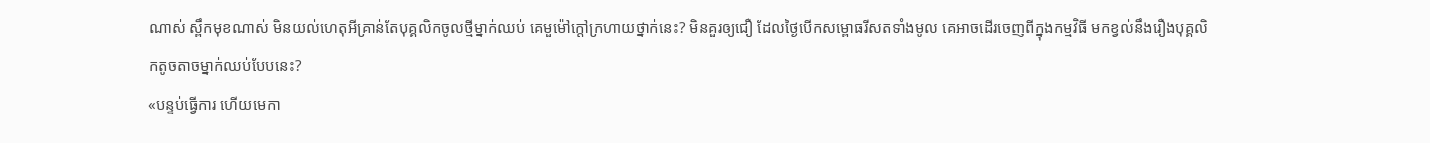ណាស់ ស្ពឹកមុខណាស់ មិនយល់ហេតុអីគ្រាន់តែបុគ្គលិកចូលថ្មីម្នាក់ឈប់ គេមួម៉ៅក្តៅក្រហាយថ្នាក់នេះ? មិនគួរឲ្យជឿ ដែលថ្ងៃបើកសម្ពោធរីសតទាំងមូល គេអាចដើរចេញពីក្នុងកម្មវិធី មកខ្វល់នឹងរឿងបុគ្គលិកតូចតាចម្នាក់ឈប់បែបនេះ?
«បន្ទប់ធ្វើការ ហើយមេកា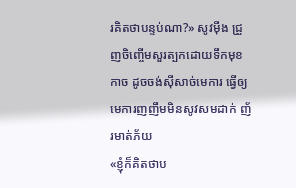រគិតថាបន្ទប់ណា?» សូវម៉ីង ជ្រួញចិញ្ចើមសួរត្បកដោយទឹកមុខកាច ដូចចង់ស៊ីសាច់មេការ ធ្វើឲ្យមេការញញឹមមិនសូវសមដាក់ ញ័រមាត់ភ័យ
«ខ្ញុំក៏គិតថាប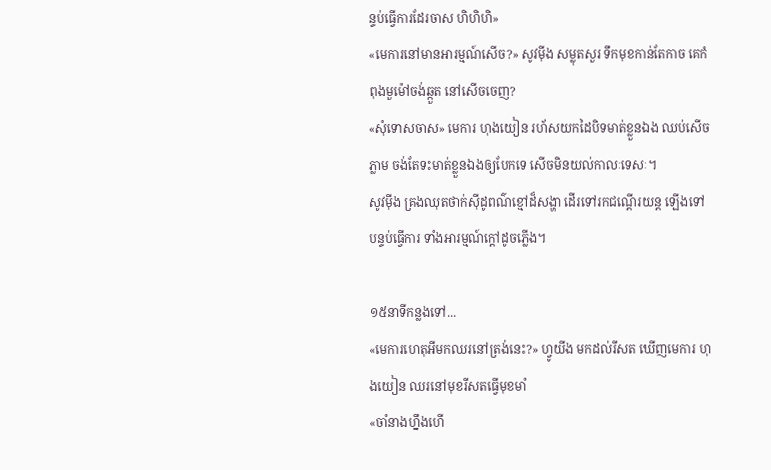ន្ទប់ធ្វើការដែរចាស ហិហិហិ»
«មេការនៅមានអារម្មណ៍សើច?» សូវម៉ីង សម្លុតសួរ ទឹកមុខកាន់តែកាច គេកំពុងមួម៉ៅចង់ឆ្កួត នៅសើចចេញ?
«សុំទោសចាស» មេការ ហុងយៀន រហ័សយកដៃបិទមាត់ខ្លួនឯង ឈប់សើចភ្លាម ចង់តែទះមាត់ខ្លួនឯងឲ្យបែកទេ សើចមិនយល់កាលៈទេសៈ។
សូវម៉ីង គ្រងឈុតថាក់ស៊ីដូពណ៌ខ្មៅដ៏សង្ហា ដើរទៅរកជណ្តើរយន្ត ឡើងទៅបន្ទប់ធ្វើការ ទាំងអារម្មណ៍ក្ដៅដូចភ្លើង។

១៥នាទីកន្លងទៅ...
«មេការហេតុអីមកឈរនៅត្រង់នេះ?» ហ្វូយីង មកដល់រីសត ឃើញមេការ ហុងយៀន ឈរនៅមុខរីសតធ្វើមុខមាំ
«ចាំនាងហ្នឹងហើ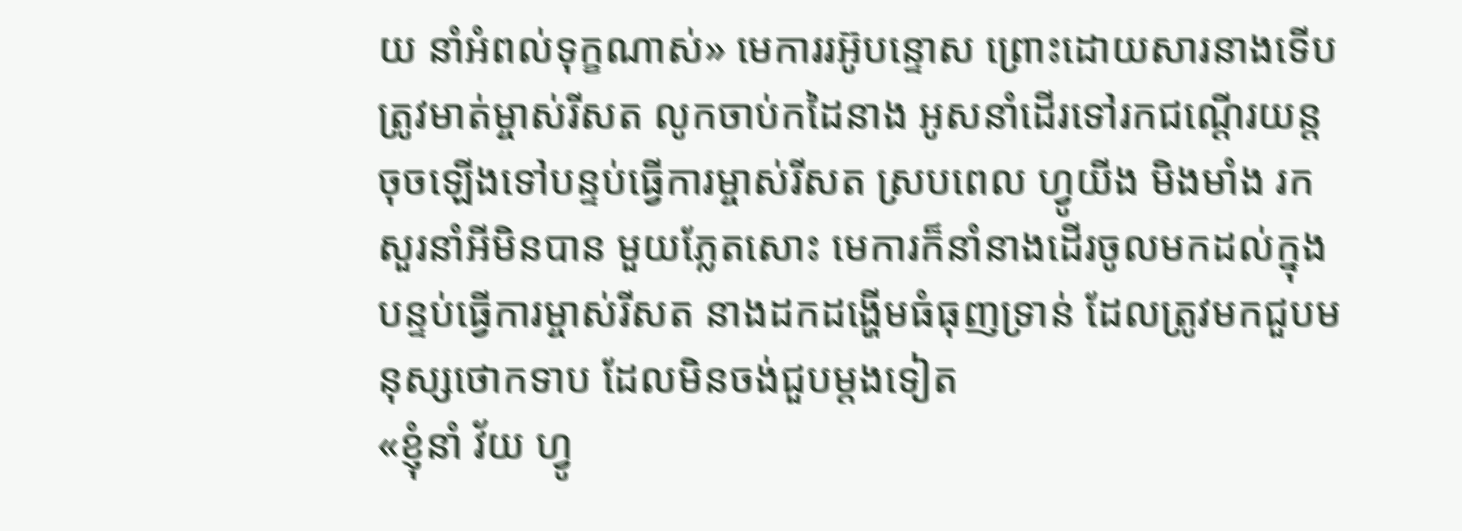យ នាំអំពល់ទុក្ខណាស់» មេការរអ៊ូបន្ទោស ព្រោះដោយសារនាងទើបត្រូវមាត់ម្ចាស់រីសត លូកចាប់កដៃនាង អូសនាំដើរទៅរកជណ្ដើរយន្ត ចុចឡើងទៅបន្ទប់ធ្វើការម្ចាស់រីសត ស្របពេល ហ្វូយីង មិងមាំង រកសួរនាំអីមិនបាន មួយភ្លែតសោះ មេការក៏នាំនាងដើរចូលមកដល់ក្នុងបន្ទប់ធ្វើការម្ចាស់រីសត នាងដកដង្ហើមធំធុញទ្រាន់ ដែលត្រូវមកជួបមនុស្សថោកទាប ដែលមិនចង់ជួបម្ដងទៀត
«ខ្ញុំនាំ វ័យ ហ្វូ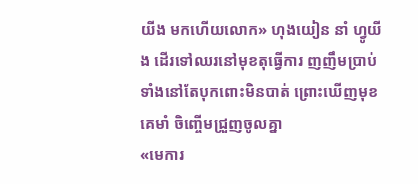យីង មកហើយលោក» ហុងយៀន នាំ ហ្វូយីង ដើរទៅឈរនៅមុខតុធ្វើការ ញញឹមប្រាប់ ទាំងនៅតែបុកពោះមិនបាត់ ព្រោះឃើញមុខគេមាំ ចិញ្ចើមជ្រួញចូលគ្នា
«មេការ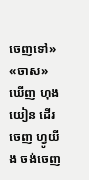ចេញទៅ»
«ចាស» ឃើញ ហុងយៀន ដើរចេញ ហ្វូយីង ចង់ចេញ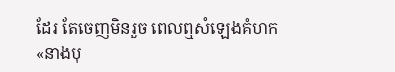ដែរ តែចេញមិនរួច ពេលឮសំឡេងគំហក
«នាងបុ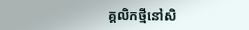គ្គលិកថ្មីនៅសិ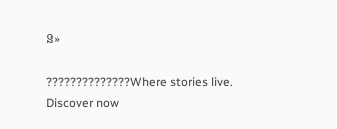ន»

??????????????Where stories live. Discover now